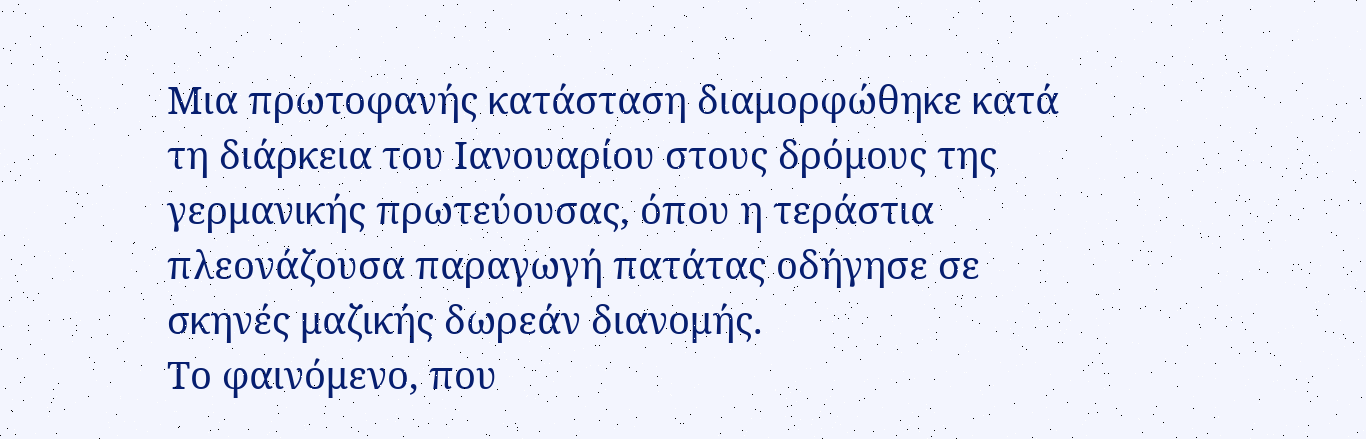Μια πρωτοφανής κατάσταση διαμορφώθηκε κατά τη διάρκεια του Ιανουαρίου στους δρόμους της γερμανικής πρωτεύουσας, όπου η τεράστια πλεονάζουσα παραγωγή πατάτας οδήγησε σε σκηνές μαζικής δωρεάν διανομής.
Το φαινόμενο, που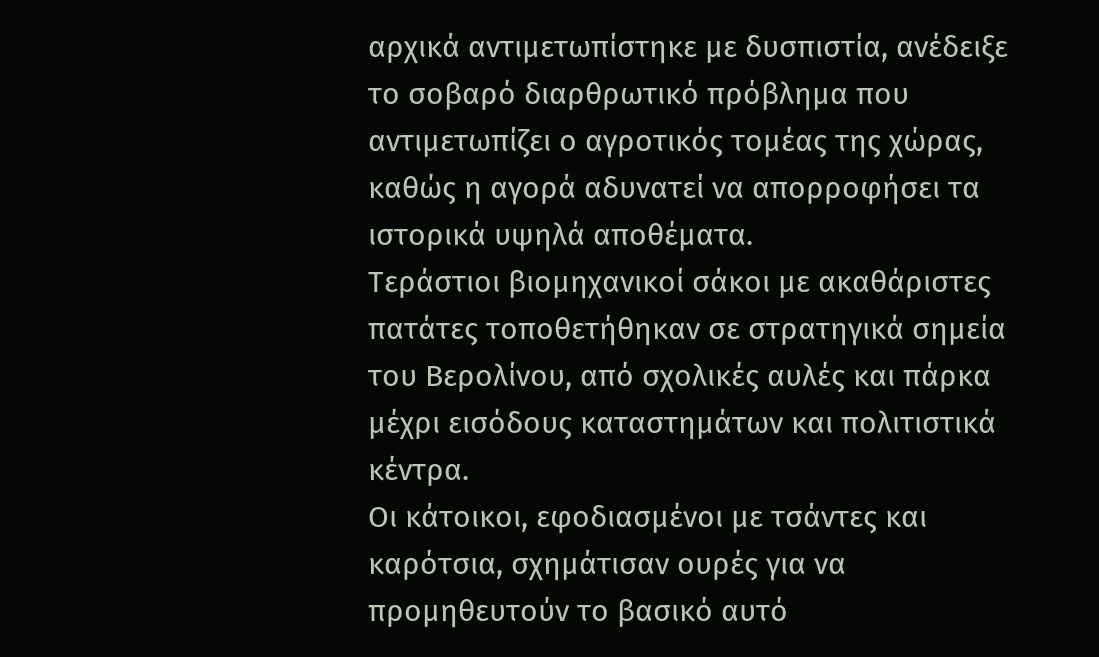αρχικά αντιμετωπίστηκε με δυσπιστία, ανέδειξε το σοβαρό διαρθρωτικό πρόβλημα που αντιμετωπίζει ο αγροτικός τομέας της χώρας, καθώς η αγορά αδυνατεί να απορροφήσει τα ιστορικά υψηλά αποθέματα.
Τεράστιοι βιομηχανικοί σάκοι με ακαθάριστες πατάτες τοποθετήθηκαν σε στρατηγικά σημεία του Βερολίνου, από σχολικές αυλές και πάρκα μέχρι εισόδους καταστημάτων και πολιτιστικά κέντρα.
Οι κάτοικοι, εφοδιασμένοι με τσάντες και καρότσια, σχημάτισαν ουρές για να προμηθευτούν το βασικό αυτό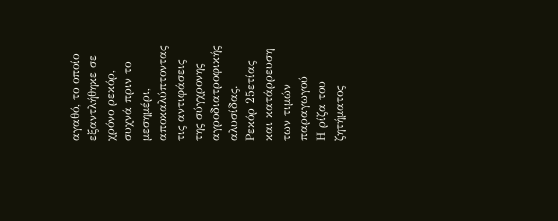αγαθό, το οποίο εξαντλήθηκε σε χρόνο ρεκόρ, συχνά πριν το μεσημέρι, αποκαλύπτοντας τις αντιφάσεις της σύγχρονης αγροδιατροφικής αλυσίδας.
Ρεκόρ 25ετίας και κατάρρευση των τιμών παραγωγού
Η ρίζα του ζητήματος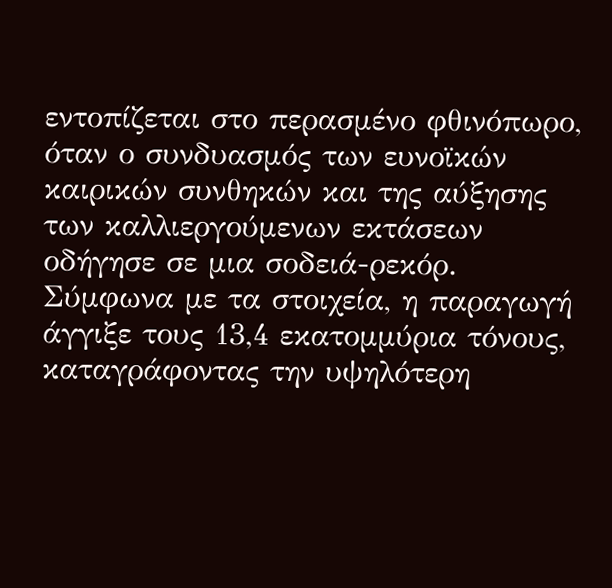εντοπίζεται στο περασμένο φθινόπωρο, όταν ο συνδυασμός των ευνοϊκών καιρικών συνθηκών και της αύξησης των καλλιεργούμενων εκτάσεων οδήγησε σε μια σοδειά-ρεκόρ.
Σύμφωνα με τα στοιχεία, η παραγωγή άγγιξε τους 13,4 εκατομμύρια τόνους, καταγράφοντας την υψηλότερη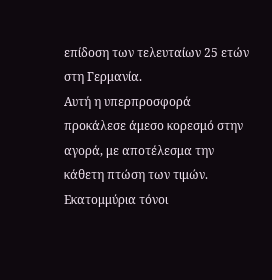επίδοση των τελευταίων 25 ετών στη Γερμανία.
Αυτή η υπερπροσφορά προκάλεσε άμεσο κορεσμό στην αγορά, με αποτέλεσμα την κάθετη πτώση των τιμών.
Εκατομμύρια τόνοι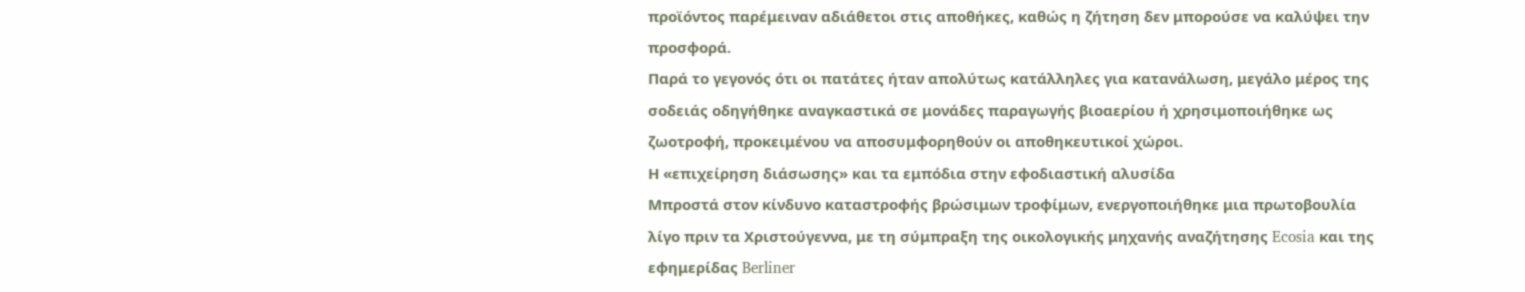προϊόντος παρέμειναν αδιάθετοι στις αποθήκες, καθώς η ζήτηση δεν μπορούσε να καλύψει την προσφορά.
Παρά το γεγονός ότι οι πατάτες ήταν απολύτως κατάλληλες για κατανάλωση, μεγάλο μέρος της σοδειάς οδηγήθηκε αναγκαστικά σε μονάδες παραγωγής βιοαερίου ή χρησιμοποιήθηκε ως ζωοτροφή, προκειμένου να αποσυμφορηθούν οι αποθηκευτικοί χώροι.
Η «επιχείρηση διάσωσης» και τα εμπόδια στην εφοδιαστική αλυσίδα
Μπροστά στον κίνδυνο καταστροφής βρώσιμων τροφίμων, ενεργοποιήθηκε μια πρωτοβουλία λίγο πριν τα Χριστούγεννα, με τη σύμπραξη της οικολογικής μηχανής αναζήτησης Ecosia και της εφημερίδας Berliner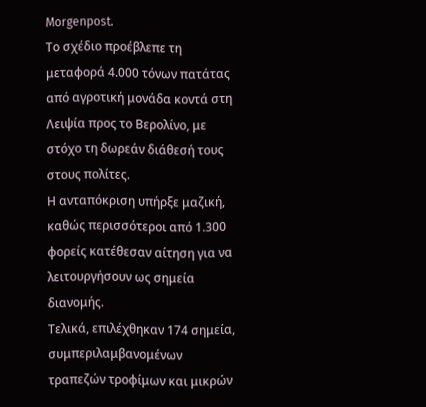Morgenpost.
Το σχέδιο προέβλεπε τη μεταφορά 4.000 τόνων πατάτας από αγροτική μονάδα κοντά στη Λειψία προς το Βερολίνο, με στόχο τη δωρεάν διάθεσή τους στους πολίτες.
Η ανταπόκριση υπήρξε μαζική, καθώς περισσότεροι από 1.300 φορείς κατέθεσαν αίτηση για να λειτουργήσουν ως σημεία διανομής.
Τελικά, επιλέχθηκαν 174 σημεία, συμπεριλαμβανομένων τραπεζών τροφίμων και μικρών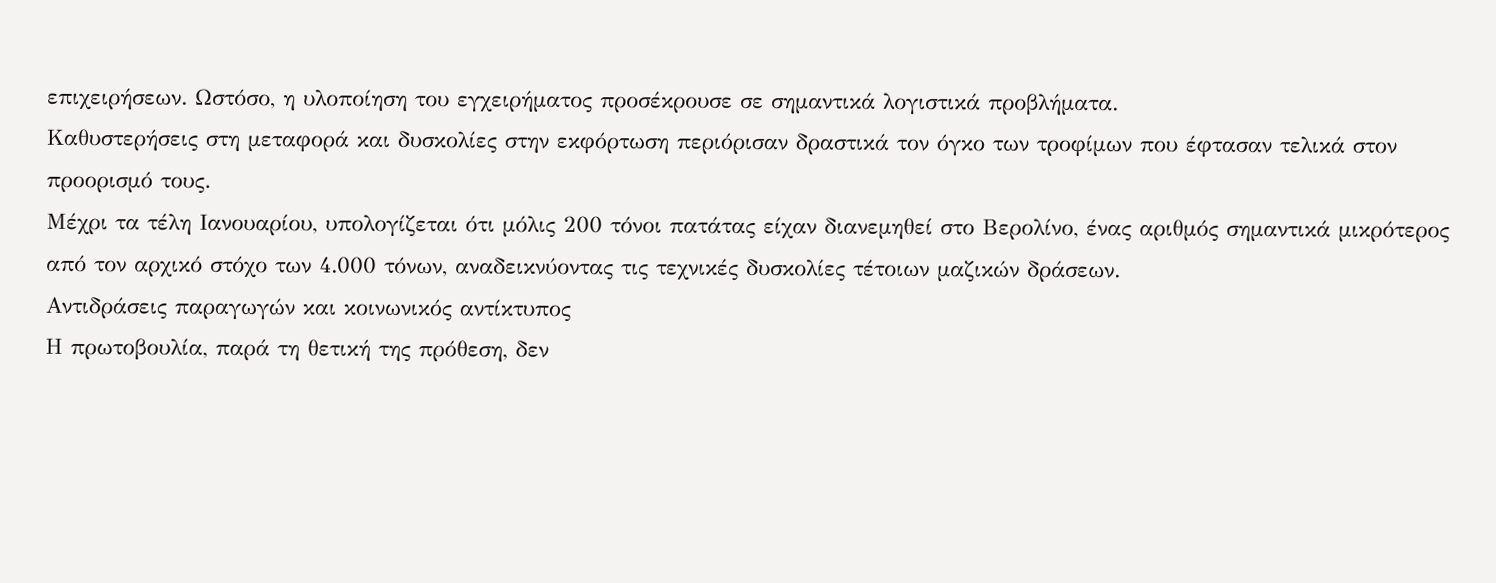επιχειρήσεων. Ωστόσο, η υλοποίηση του εγχειρήματος προσέκρουσε σε σημαντικά λογιστικά προβλήματα.
Καθυστερήσεις στη μεταφορά και δυσκολίες στην εκφόρτωση περιόρισαν δραστικά τον όγκο των τροφίμων που έφτασαν τελικά στον προορισμό τους.
Μέχρι τα τέλη Ιανουαρίου, υπολογίζεται ότι μόλις 200 τόνοι πατάτας είχαν διανεμηθεί στο Βερολίνο, ένας αριθμός σημαντικά μικρότερος από τον αρχικό στόχο των 4.000 τόνων, αναδεικνύοντας τις τεχνικές δυσκολίες τέτοιων μαζικών δράσεων.
Αντιδράσεις παραγωγών και κοινωνικός αντίκτυπος
Η πρωτοβουλία, παρά τη θετική της πρόθεση, δεν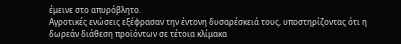έμεινε στο απυρόβλητο.
Αγροτικές ενώσεις εξέφρασαν την έντονη δυσαρέσκειά τους, υποστηρίζοντας ότι η δωρεάν διάθεση προϊόντων σε τέτοια κλίμακα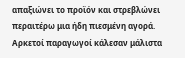απαξιώνει το προϊόν και στρεβλώνει περαιτέρω μια ήδη πιεσμένη αγορά.
Αρκετοί παραγωγοί κάλεσαν μάλιστα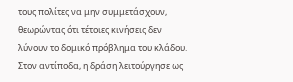τους πολίτες να μην συμμετάσχουν, θεωρώντας ότι τέτοιες κινήσεις δεν λύνουν το δομικό πρόβλημα του κλάδου.
Στον αντίποδα, η δράση λειτούργησε ως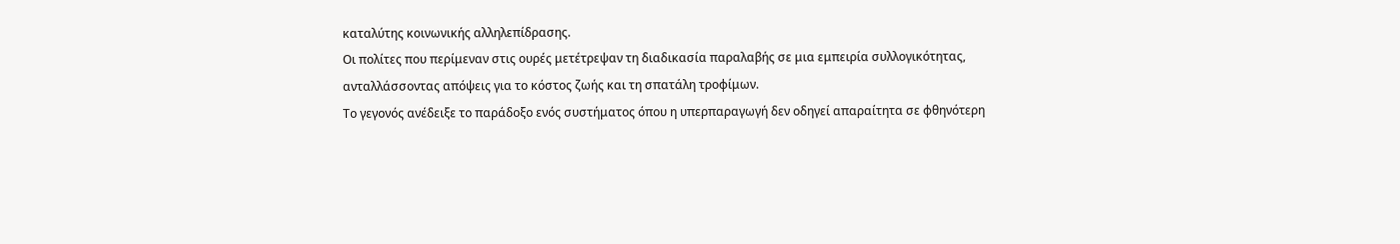καταλύτης κοινωνικής αλληλεπίδρασης.
Οι πολίτες που περίμεναν στις ουρές μετέτρεψαν τη διαδικασία παραλαβής σε μια εμπειρία συλλογικότητας, ανταλλάσσοντας απόψεις για το κόστος ζωής και τη σπατάλη τροφίμων.
Το γεγονός ανέδειξε το παράδοξο ενός συστήματος όπου η υπερπαραγωγή δεν οδηγεί απαραίτητα σε φθηνότερη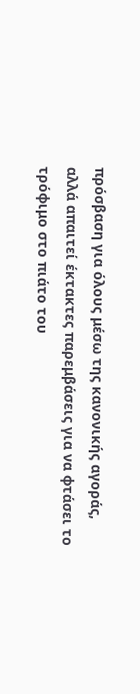πρόσβαση για όλους μέσω της κανονικής αγοράς, αλλά απαιτεί έκτακτες παρεμβάσεις για να φτάσει το τρόφιμο στο πιάτο του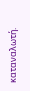καταναλωτή.